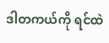ဒါတကယ်ကို ရင်ထဲ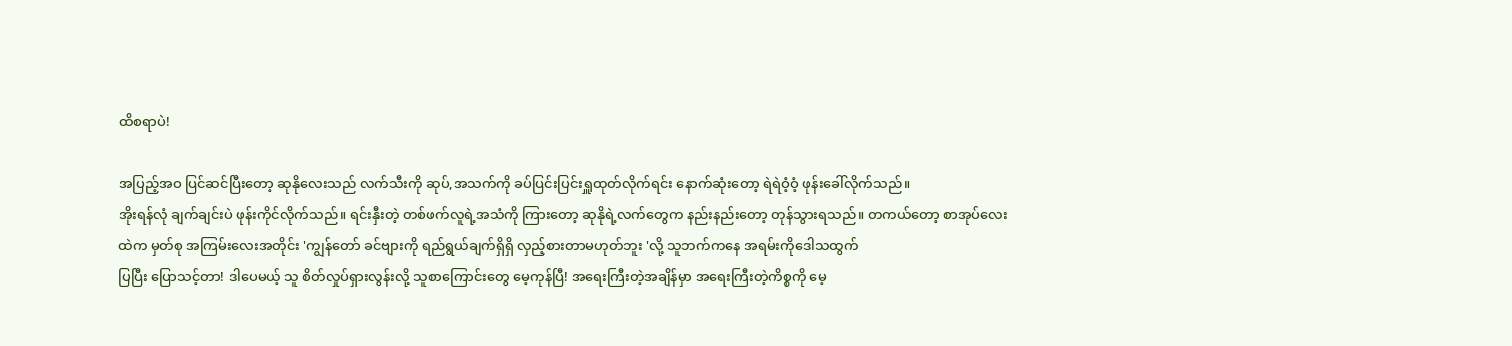ထိစရာပဲ!

အပြည့်အဝ ပြင်ဆင်ပြီးတော့ ဆုနိုလေးသည် လက်သီးကို ဆုပ်,အသက်ကို ခပ်ပြင်းပြင်းရှူထုတ်လိုက်ရင်း နောက်ဆုံးတော့ ရဲရဲဝံ့ဝံ့ ဖုန်းခေါ်လိုက်သည်။
အိုးရန်လုံ ချက်ချင်းပဲ ဖုန်းကိုင်လိုက်သည်။ ရင်းနှီးတဲ့ တစ်ဖက်လူရဲ့အသံကို ကြားတော့ ဆုနိုရဲ့လက်တွေက နည်းနည်းတော့ တုန်သွားရသည်။ တကယ်တော့ စာအုပ်လေးထဲက မှတ်စု အကြမ်းလေးအတိုင်း 'ကျွန်တော် ခင်ဗျားကို ရည်ရွယ်ချက်ရှိရှိ လှည့်စားတာမဟုတ်ဘူး 'လို့ သူဘက်ကနေ အရမ်းကိုဒေါသထွက်
ပြပြီး ပြောသင့်တာ! ဒါပေမယ့် သူ စိတ်လှုပ်ရှားလွန်းလို့ သူစာကြောင်းတွေ မေ့ကုန်ပြီ! အရေးကြီးတဲ့အချိန်မှာ အရေးကြီးတဲ့ကိစ္စကို မေ့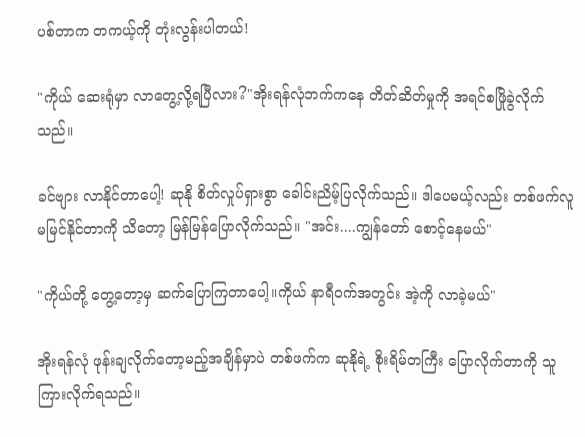ပစ်တာက တကယ့်ကို တုံးလွန်းပါတယ်!

"ကိုယ် ဆေးရုံမှာ လာတွေ့လို့ရပြီလား?"အိုးရန်လုံဘက်ကနေ တိတ်ဆိတ်မှုကို အရင်စဖြိုခွဲလိုက်သည်။

ခင်ဗျား လာနိုင်တာပေါ့! ဆုနို စိတ်လှုပ်ရှားစွာ ခေါင်းညိမ့်ပြလိုက်သည်။ ဒါပေမယ့်လည်း တစ်ဖက်လူ မမြင်နိုင်တာကို သိတော့ မြန်မြန်ပြောလိုက်သည်။ "အင်း....ကျွန်တော် စောင့်နေမယ်"

"ကိုယ်တို့ တွေ့တော့မှ ဆက်ပြောကြတာပေါ့။ကိုယ် နာရီဝက်အတွင်း အဲ့ကို လာခဲ့မယ်"

အိုးရန်လုံ ဖုန်းချလိုက်တော့မည့်အချိန်မှာပဲ တစ်ဖက်က ဆုနိုရဲ့ စိုးရိမ်တကြီး ပြောလိုက်တာကို သူကြားလိုက်ရသည်။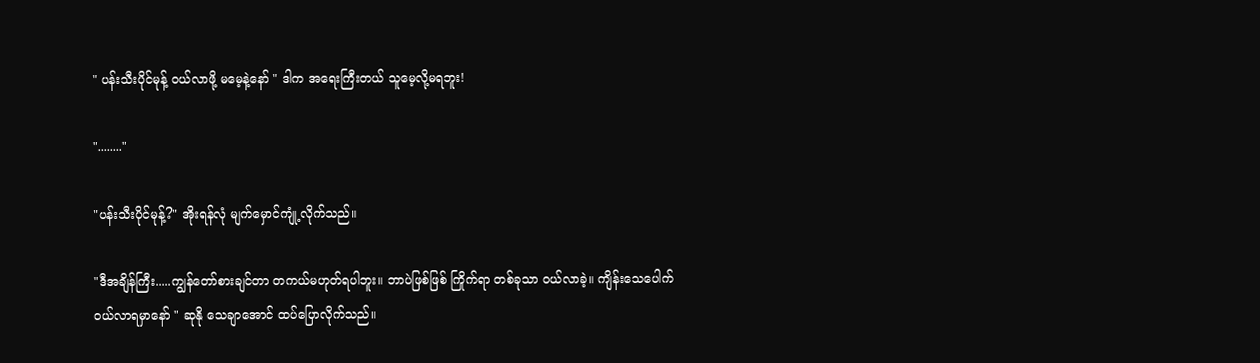" ပန်းသီးပိုင်မုန့် ဝယ်လာဖို့ မမေ့နဲ့နော် " ဒါက အရေးကြီးတယ် သူမေ့လို့မရဘူး!

"........"

"ပန်းသီးပိုင်မုန့်?" အိုးရန်လုံ မျက်မှောင်ကျုံ့လိုက်သည်။

"ဒီအချိန်ကြီး.....ကျွန်တော်စားချင်တာ တကယ်မဟုတ်ရပါဘူး။ ဘာပဲဖြစ်ဖြစ် ကြိုက်ရာ တစ်ခုသာ ဝယ်လာခဲ့။ ကျိန်းသေပေါက် ဝယ်လာရမှာနော် " ဆုနို သေချာအောင် ထပ်ပြောလိုက်သည်။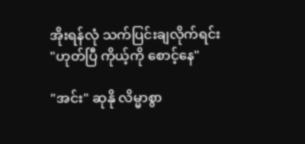အိုးရန်လုံ သက်ပြင်းချလိုက်ရင်း "ဟုတ်ပြီ ကိုယ့်ကို စောင့်နေ"

"အင်း" ဆုနို လိမ္မာစွာ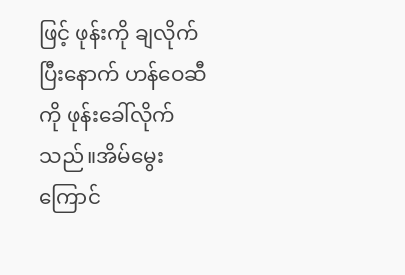ဖြင့် ဖုန်းကို ချလိုက်ပြီးနောက် ဟန်ဝေဆီကို ဖုန်းခေါ်လိုက်သည်။အိမ်မွေးကြောင်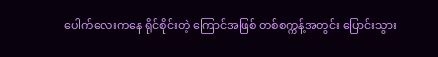ပေါက်လေးကနေ ရိုင်စိုင်းတဲ့ ကြောင်အဖြစ် တစ်စက္ကန့်အတွင်း ပြောင်းသွား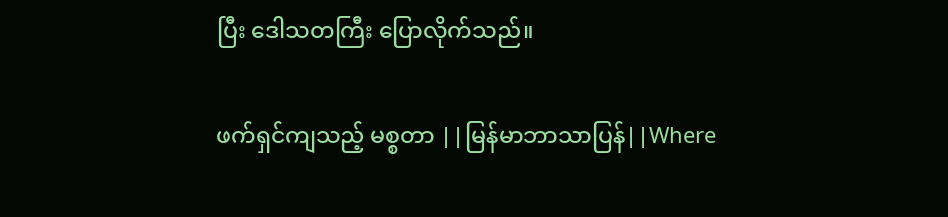ပြီး ဒေါသတကြီး ပြောလိုက်သည်။

ဖက်ရှင်ကျသည့် မစ္စတာ ||မြန်မာဘာသာပြန်||Where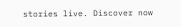stories live. Discover now